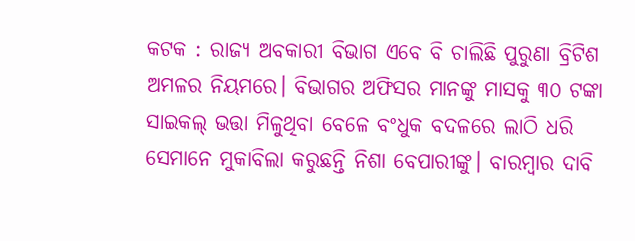କଟକ : ରାଜ୍ୟ ଅବକାରୀ ବିଭାଗ ଏବେ ବି ଚାଲିଛି ପୁରୁଣା ବ୍ରିଟିଶ ଅମଳର ନିୟମରେ। ବିଭାଗର ଅଫିସର ମାନଙ୍କୁ ମାସକୁ ୩୦ ଟଙ୍କା ସାଇକଲ୍ ଭତ୍ତା ମିଳୁଥିବା ବେଳେ ବଂଧୁକ ବଦଳରେ ଲାଠି ଧରି ସେମାନେ ମୁକାବିଲା କରୁଛନ୍ତି ନିଶା ବେପାରୀଙ୍କୁ। ବାରମ୍ବାର ଦାବି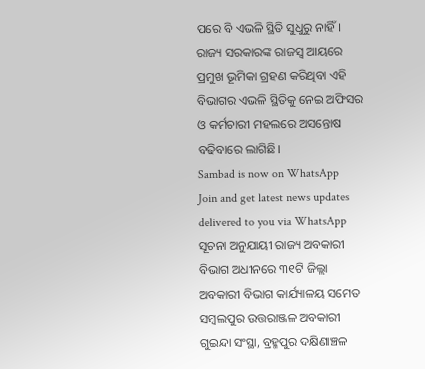ପରେ ବି ଏଭଳି ସ୍ଥିତି ସୁଧୁରୁ ନାହିଁ। ରାଜ୍ୟ ସରକାରଙ୍କ ରାଜସ୍ୱ ଆୟରେ ପ୍ରମୁଖ ଭୂମିକା ଗ୍ରହଣ କରିଥିବା ଏହି ବିଭାଗର ଏଭଳି ସ୍ଥିତିକୁ ନେଇ ଅଫିସର ଓ କର୍ମଚାରୀ ମହଲରେ ଅସନ୍ତୋଷ ବଢିବାରେ ଲାଗିଛି।
Sambad is now on WhatsApp
Join and get latest news updates delivered to you via WhatsApp
ସୂଚନା ଅନୁଯାୟୀ ରାଜ୍ୟ ଅବକାରୀ ବିଭାଗ ଅଧୀନରେ ୩୧ଟି ଜିଲ୍ଲା ଅବକାରୀ ବିଭାଗ କାର୍ଯ୍ୟାଳୟ ସମେତ ସମ୍ବଲପୁର ଉତ୍ତରାଞ୍ଜଳ ଅବକାରୀ ଗୁଇନ୍ଦା ସଂସ୍ଥା, ବ୍ରହ୍ମପୁର ଦକ୍ଷିଣାଞ୍ଚଳ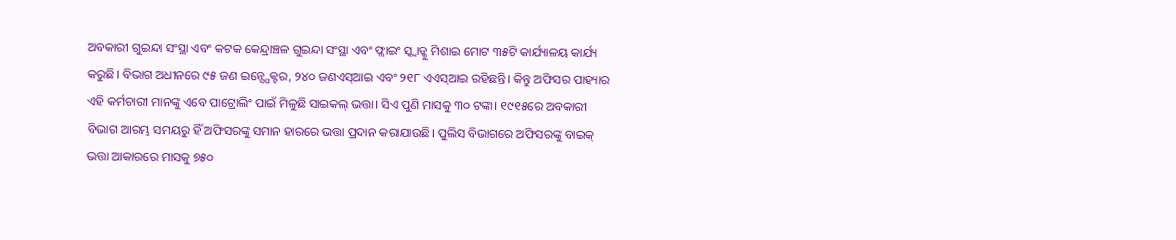ଅବକାରୀ ଗୁଇନ୍ଦା ସଂସ୍ଥା ଏବଂ କଟକ କେନ୍ଦ୍ରାଞ୍ଚଳ ଗୁଇନ୍ଦା ସଂସ୍ଥା ଏବଂ ଫ୍ଲାଇଂ ସ୍କ୍ଵାଡ୍କୁ ମିଶାଇ ମୋଟ ୩୫ଟି କାର୍ଯ୍ୟାଳୟ କାର୍ଯ୍ୟ କରୁଛି। ବିଭାଗ ଅଧୀନରେ ୯୫ ଜଣ ଇନ୍ସ୍ପେକ୍ଟର, ୨୪୦ ଜଣଏସ୍ଆଇ ଏବଂ ୨୧୮ ଏଏସ୍ଆଇ ରହିଛନ୍ତି। କିନ୍ତୁ ଅଫିସର ପାହ୍ୟାର ଏହି କର୍ମଚାରୀ ମାନଙ୍କୁ ଏବେ ପାଟ୍ରୋଲିଂ ପାଇଁ ମିଳୁଛି ସାଇକଲ୍ ଭତ୍ତା। ସିଏ ପୁଣି ମାସକୁ ୩୦ ଟଙ୍କା। ୧୯୧୫ରେ ଅବକାରୀ ବିଭାଗ ଆରମ୍ଭ ସମୟରୁ ହିଁ ଅଫିସରଙ୍କୁ ସମାନ ହାରରେ ଭତ୍ତା ପ୍ରଦାନ କରାଯାଉଛି। ପୁଲିସ ବିଭାଗରେ ଅଫିସରଙ୍କୁ ବାଇକ୍ ଭତ୍ତା ଆକାରରେ ମାସକୁ ୭୫୦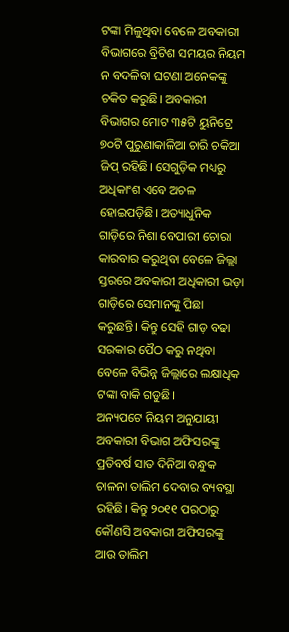ଟଙ୍କା ମିଳୁଥିବା ବେଳେ ଅବକାରୀ ବିଭାଗରେ ବ୍ରିଟିଶ ସମୟର ନିୟମ ନ ବଦଳିବା ଘଟଣା ଅନେକଙ୍କୁ ଚକିତ କରୁଛି। ଅବକାରୀ ବିଭାଗର ମୋଟ ୩୫ଟି ୟୁନିଟ୍ରେ ୭୦ଟି ପୁରୁଣାକାଳିଆ ଚାରି ଚକିଆ ଜିପ୍ ରହିଛି। ସେଗୁଡ଼ିକ ମଧ୍ୟରୁ ଅଧିକାଂଶ ଏବେ ଅଚଳ ହୋଇପଡ଼ିଛି। ଅତ୍ୟାଧୁନିକ ଗାଡ଼ିରେ ନିଶା ବେପାରୀ ଚୋରା କାରବାର କରୁଥିବା ବେଳେ ଜିଲ୍ଲା ସ୍ତରରେ ଅବକାରୀ ଅଧିକାରୀ ଭଡ଼ା ଗାଡ଼ିରେ ସେମାନଙ୍କୁ ପିଛା କରୁଛନ୍ତି। କିନ୍ତୁ ସେହି ଗାଡ଼ ବଢା ସରକାର ପୈଠ କରୁ ନଥିବା ବେଳେ ବିଭିନ୍ନ ଜିଲ୍ଲାରେ ଲକ୍ଷାଧିକ ଟଙ୍କା ବାକି ଗଡୁଛି।
ଅନ୍ୟପଟେ ନିୟମ ଅନୁଯାୟୀ ଅବକାରୀ ବିଭାଗ ଅଫିସରଙ୍କୁ ପ୍ରତିବର୍ଷ ସାତ ଦିନିଆ ବନ୍ଧୁକ ଚାଳନା ତାଲିମ ଦେବାର ବ୍ୟବସ୍ଥା ରହିଛି। କିନ୍ତୁ ୨୦୧୧ ପରଠାରୁ କୌଣସି ଅବକାରୀ ଅଫିସରଙ୍କୁ ଆଉ ତାଲିମ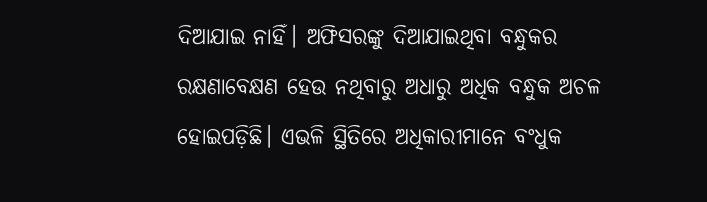ଦିଆଯାଇ ନାହିଁ। ଅଫିସରଙ୍କୁ ଦିଆଯାଇଥିବା ବନ୍ଧୁକର ରକ୍ଷଣାବେକ୍ଷଣ ହେଉ ନଥିବାରୁ ଅଧାରୁ ଅଧିକ ବନ୍ଧୁକ ଅଚଳ ହୋଇପଡ଼ିଛି। ଏଭଳି ସ୍ଥିତିରେ ଅଧିକାରୀମାନେ ବଂଧୁକ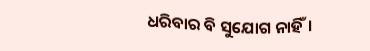ଧରିବାର ବି ସୁଯୋଗ ନାହିଁ।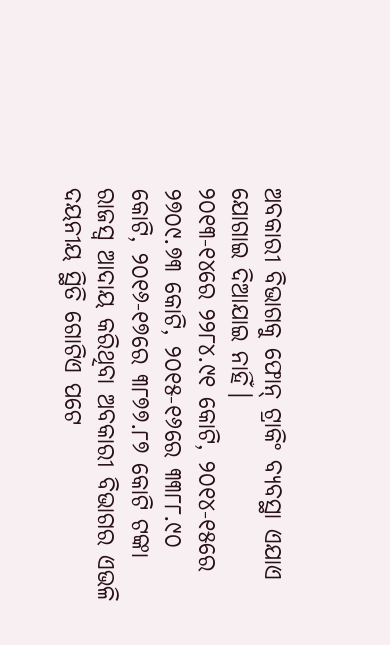ଅବକାରୀ ବିଭାଗକୁ ଫୋନ୍ ଟ୍ରାକିଂ ବ୍ୟବସ୍ଥା ଏଯାଏ ଯୋଗାଇ ଦିଆଯାଇ ନାହିଁ।
୨୦୧୩-୧୪ରେ ୨୨୮୪.୯୧ କୋଟି, ୨୦୧୪-୧୫ରେ ୨୭୦୯.୭୩ କୋଟି, ୨୦୧୫-୧୬ରେ ୩୩୮୮.୯୦ କୋଟି, ୨୦୧୬-୧୭ରେ ୩୮୭୭.୮୭ କୋଟି ଟଙ୍କା ରାଜସ୍ୱ ଆଦାୟ କରିଥିବା ଅବକାରୀ ବିଭାଗର ଏଭଳି ଦୟନୀୟ ସ୍ଥିତି ଗୋଟିଏ ପଟେ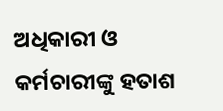ଅଧିକାରୀ ଓ କର୍ମଚାରୀଙ୍କୁ ହତାଶ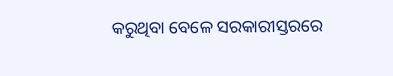କରୁଥିବା ବେଳେ ସରକାରୀସ୍ତରରେ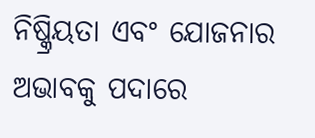ନିଷ୍କ୍ରିୟତା ଏବଂ ଯୋଜନାର ଅଭାବକୁ ପଦାରେ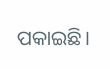ପକାଇଛି।